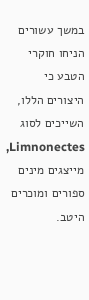במשך עשורים הניחו חוקרי הטבע כי היצורים הללו, השייכים לסוג Limnonectes, מייצגים מינים ספורים ומוכרים היטב.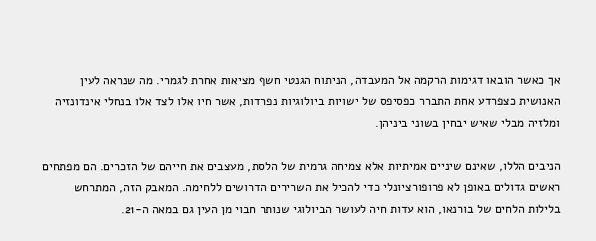אך כאשר הובאו דגימות הרקמה אל המעבדה, הניתוח הגנטי חשף מציאות אחרת לגמרי. מה שנראה לעין האנושית כצפרדע אחת התברר כפסיפס של ישויות ביולוגיות נפרדות, אשר חיו אלו לצד אלו בנחלי אינדונזיה ומלזיה מבלי שאיש יבחין בשוני ביניהן.

הניבים הללו, שאינם שיניים אמיתיות אלא צמיחה גרמית של הלסת, מעצבים את חייהם של הזכרים. הם מפתחים ראשים גדולים באופן לא פרופורציונלי כדי להכיל את השרירים הדרושים ללחימה. המאבק הזה, המתרחש בלילות הלחים של בורנאו, הוא עדות חיה לעושר הביולוגי שנותר חבוי מן העין גם במאה ה-21.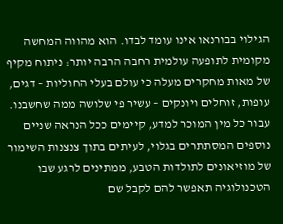הגילוי בבורנאו אינו עומד לבדו. הוא מהווה המחשה מקומית לתופעה עולמית רחבה הרבה יותר: ניתוח מקיף של מאות מחקרים מעלה כי עולם בעלי החוליות – דגים, עופות, זוחלים ויונקים – עשיר פי שלושה ממה שחשבנו. עבור כל מין המוכר למדע, קיימים ככל הנראה שניים נוספים המסתתרים בגלוי, לעיתים בתוך צנצנות השימור של מוזיאונים לתולדות הטבע, ממתינים לרגע שבו הטכנולוגיה תאפשר להם לקבל שם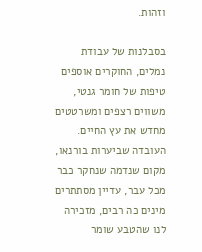וזהות.

בסבלנות של עבודת נמלים, החוקרים אוספים טיפות של חומר גנטי, משווים רצפים ומשרטטים מחדש את עץ החיים. העובדה שביערות בורנאו, מקום שנדמה שנחקר כבר מכל עבר, עדיין מסתתרים מינים כה רבים, מזכירה לנו שהטבע שומר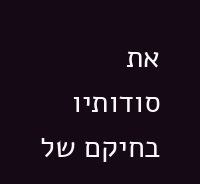את סודותיו בחיקם של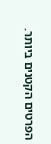הפרטים הקטנים ביותר.